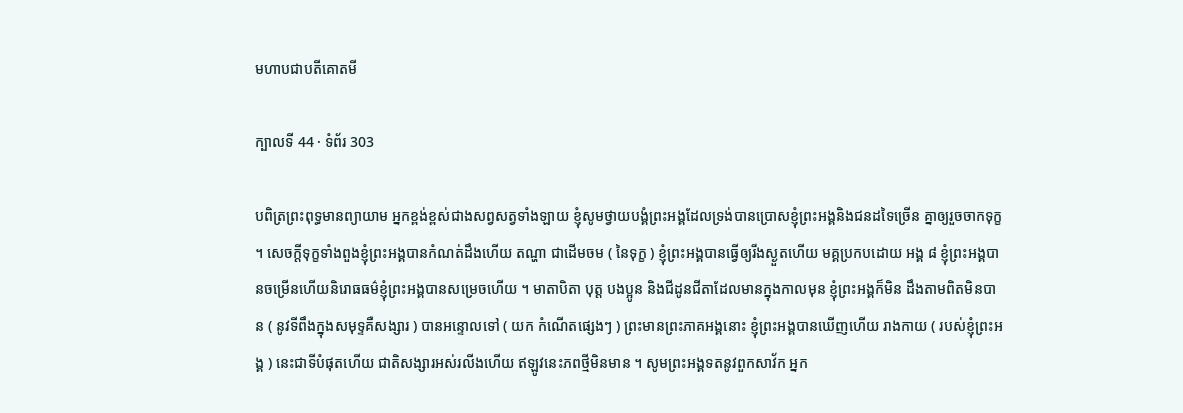មហាបជាបតីគោតមី

ក្បាលទី 44 · ទំព័រ 303

បពិត្រព្រះពុទ្ធមានព្យាយាម អ្នកខ្ពង់ខ្ពស់ជាងសព្វសត្វទាំងឡាយ ខ្ញុំសូមថ្វាយបង្គំព្រះអង្គដែលទ្រង់បានប្រោសខ្ញុំព្រះអង្គនិងជនដទៃច្រើន គ្នាឲ្យរួចចាកទុក្ខ ។ សេចក្តីទុក្ខទាំងពួងខ្ញុំព្រះអង្គបានកំណត់ដឹងហើយ តណ្ហា ជាដើមចម ( នៃទុក្ខ ) ខ្ញុំព្រះអង្គបានធ្វើឲ្យរីងស្ងួតហើយ មគ្គប្រកបដោយ អង្គ ៨ ខ្ញុំព្រះអង្គបានចម្រើនហើយនិរោធធម៌ខ្ញុំព្រះអង្គបានសម្រេចហើយ ។ មាតាបិតា បុត្ត បងប្អូន និងជីដូនជីតាដែលមានក្នុងកាលមុន ខ្ញុំព្រះអង្គក៏មិន ដឹងតាមពិតមិនបាន ( នូវទីពឹងក្នុងសមុទ្ទគឺសង្សារ ) បានអន្ទោលទៅ ( យក កំណើតផ្សេងៗ ) ព្រះមានព្រះភាគអង្គនោះ ខ្ញុំព្រះអង្គបានឃើញហើយ រាងកាយ ( របស់ខ្ញុំព្រះអង្គ ) នេះជាទីបំផុតហើយ ជាតិសង្សារអស់រលីងហើយ ឥឡូវនេះភពថ្មីមិនមាន ។ សូមព្រះអង្គទតនូវពួកសាវ័ក អ្នក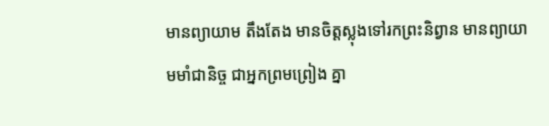មានព្យាយាម តឹងតែង មានចិត្តស្លុងទៅរកព្រះនិព្វាន មានព្យាយាមមាំជានិច្ច ជាអ្នកព្រមព្រៀង គ្នា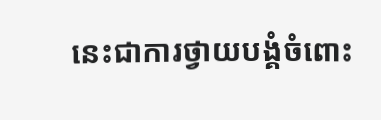នេះជាការថ្វាយបង្គំចំពោះ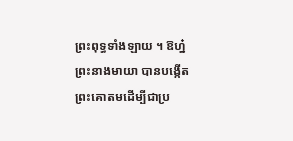ព្រះពុទ្ធទាំងឡាយ ។ ឱហ្ន៎ ព្រះនាងមាយា បានបង្កើតព្រះគោតមដើម្បីជាប្រ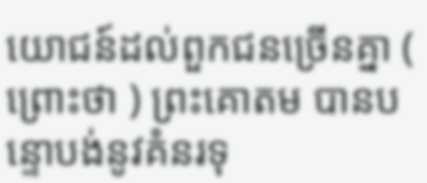យោជន៍ដល់ពួកជនច្រើនគ្នា ( ព្រោះថា ) ព្រះគោតម បានបន្ទោបង់នូវគំនរទុ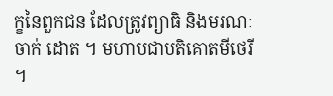ក្ខនៃពួកជន ដែលត្រូវព្យាធិ និងមរណៈចាក់ ដោត ។ មហាបជាបតិគោតមីថេរី ។